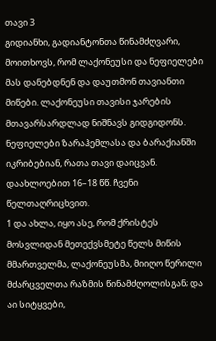თავი 3
გიდიანხი, გადიანტონთა წინამძღვარი, მოითხოვს, რომ ლაქონეუსი და ნეფიელები მას დანებდნენ და დაუთმონ თავიანთი მიწები. ლაქონეუსი თავისი ჯარების მთავარსარდლად ნიშნავს გიდგიდონს. ნეფიელები ზარაჰემლასა და ბარაქიანში იკრიბებიან, რათა თავი დაიცვან. დაახლოებით 16–18 წწ. ჩვენი წელთაღრიცხვით.
1 და ახლა, იყო ასე, რომ ქრისტეს მოსვლიდან მეთექვსმეტე წელს მიწის მმართველმა, ლაქონეუსმა, მიიღო წერილი მძარცველთა რაზმის წინამძღოლისგან; და აი სიტყვები,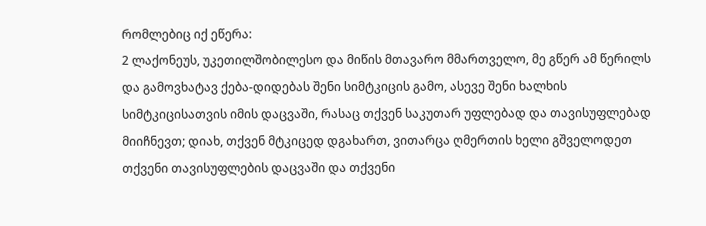რომლებიც იქ ეწერა:
2 ლაქონეუს, უკეთილშობილესო და მიწის მთავარო მმართველო, მე გწერ ამ წერილს და გამოვხატავ ქება-დიდებას შენი სიმტკიცის გამო, ასევე შენი ხალხის სიმტკიცისათვის იმის დაცვაში, რასაც თქვენ საკუთარ უფლებად და თავისუფლებად მიიჩნევთ; დიახ, თქვენ მტკიცედ დგახართ, ვითარცა ღმერთის ხელი გშველოდეთ თქვენი თავისუფლების დაცვაში და თქვენი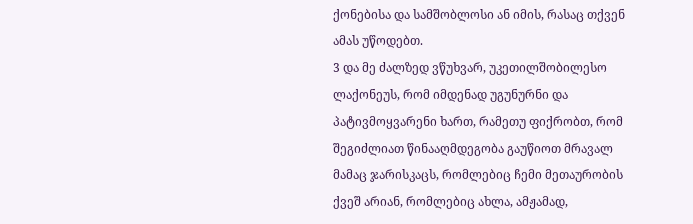ქონებისა და სამშობლოსი ან იმის, რასაც თქვენ ამას უწოდებთ.
3 და მე ძალზედ ვწუხვარ, უკეთილშობილესო ლაქონეუს, რომ იმდენად უგუნურნი და პატივმოყვარენი ხართ, რამეთუ ფიქრობთ, რომ შეგიძლიათ წინააღმდეგობა გაუწიოთ მრავალ მამაც ჯარისკაცს, რომლებიც ჩემი მეთაურობის ქვეშ არიან, რომლებიც ახლა, ამჟამად,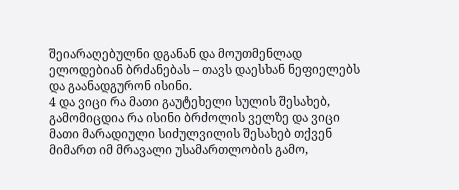შეიარაღებულნი დგანან და მოუთმენლად ელოდებიან ბრძანებას – თავს დაესხან ნეფიელებს და გაანადგურონ ისინი.
4 და ვიცი რა მათი გაუტეხელი სულის შესახებ, გამომიცდია რა ისინი ბრძოლის ველზე და ვიცი მათი მარადიული სიძულვილის შესახებ თქვენ მიმართ იმ მრავალი უსამართლობის გამო,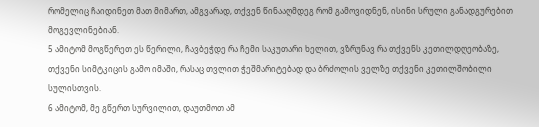რომელიც ჩაიდინეთ მათ მიმართ, ამგვარად, თქვენ წინააღმდეგ რომ გამოვიდნენ, ისინი სრული განადგურებით მოგევლინებიან.
5 ამიტომ მოგწერეთ ეს წერილი, ჩავბეჭდე რა ჩემი საკუთარი ხელით, ვზრუნავ რა თქვენს კეთილდღეობაზე, თქვენი სიმტკიცის გამო იმაში, რასაც თვლით ჭეშმარიტებად და ბრძოლის ველზე თქვენი კეთილშობილი სულისთვის.
6 ამიტომ, მე გწერთ სურვილით, დაუთმოთ ამ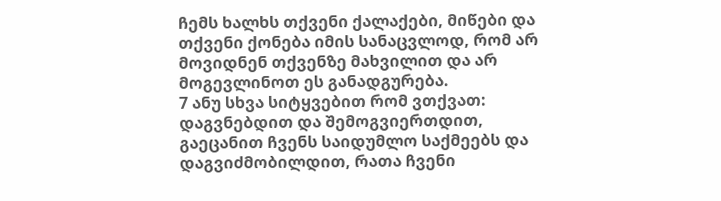ჩემს ხალხს თქვენი ქალაქები, მიწები და თქვენი ქონება იმის სანაცვლოდ, რომ არ მოვიდნენ თქვენზე მახვილით და არ მოგევლინოთ ეს განადგურება.
7 ანუ სხვა სიტყვებით რომ ვთქვათ: დაგვნებდით და შემოგვიერთდით, გაეცანით ჩვენს საიდუმლო საქმეებს და დაგვიძმობილდით, რათა ჩვენი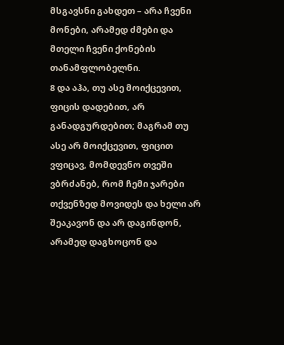მსგავსნი გახდეთ – არა ჩვენი მონები, არამედ ძმები და მთელი ჩვენი ქონების თანამფლობელნი.
8 და აჰა, თუ ასე მოიქცევით, ფიცის დადებით, არ განადგურდებით; მაგრამ თუ ასე არ მოიქცევით, ფიცით ვფიცავ, მომდევნო თვეში ვბრძანებ, რომ ჩემი ჯარები თქვენზედ მოვიდეს და ხელი არ შეაკავონ და არ დაგინდონ, არამედ დაგხოცონ და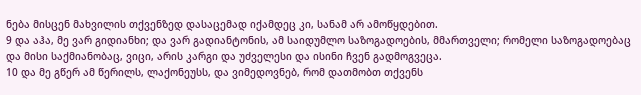ნება მისცენ მახვილის თქვენზედ დასაცემად იქამდეც კი, სანამ არ ამოწყდებით.
9 და აჰა, მე ვარ გიდიანხი; და ვარ გადიანტონის, ამ საიდუმლო საზოგადოების, მმართველი; რომელი საზოგადოებაც და მისი საქმიანობაც, ვიცი, არის კარგი და უძველესი და ისინი ჩვენ გადმოგვეცა.
10 და მე გწერ ამ წერილს, ლაქონეუსს, და ვიმედოვნებ, რომ დათმობთ თქვენს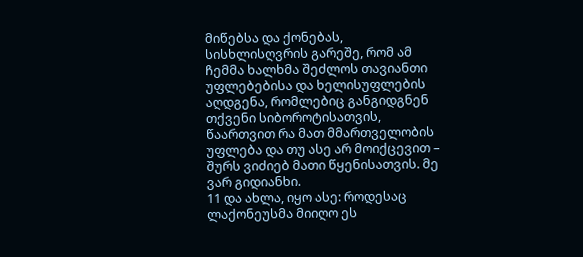მიწებსა და ქონებას, სისხლისღვრის გარეშე, რომ ამ ჩემმა ხალხმა შეძლოს თავიანთი უფლებებისა და ხელისუფლების აღდგენა, რომლებიც განგიდგნენ თქვენი სიბოროტისათვის, წაართვით რა მათ მმართველობის უფლება და თუ ასე არ მოიქცევით – შურს ვიძიებ მათი წყენისათვის. მე ვარ გიდიანხი.
11 და ახლა, იყო ასე: როდესაც ლაქონეუსმა მიიღო ეს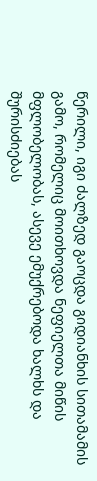წერილი, იგი ძალზედ გაოცდა გიდიანხის სითამამის გამო, რომელიც მოითხოვდა ნეფიელთა მიწის მფლობელობას, ასევე ემუქრებოდა ხალხს და შურისძიებას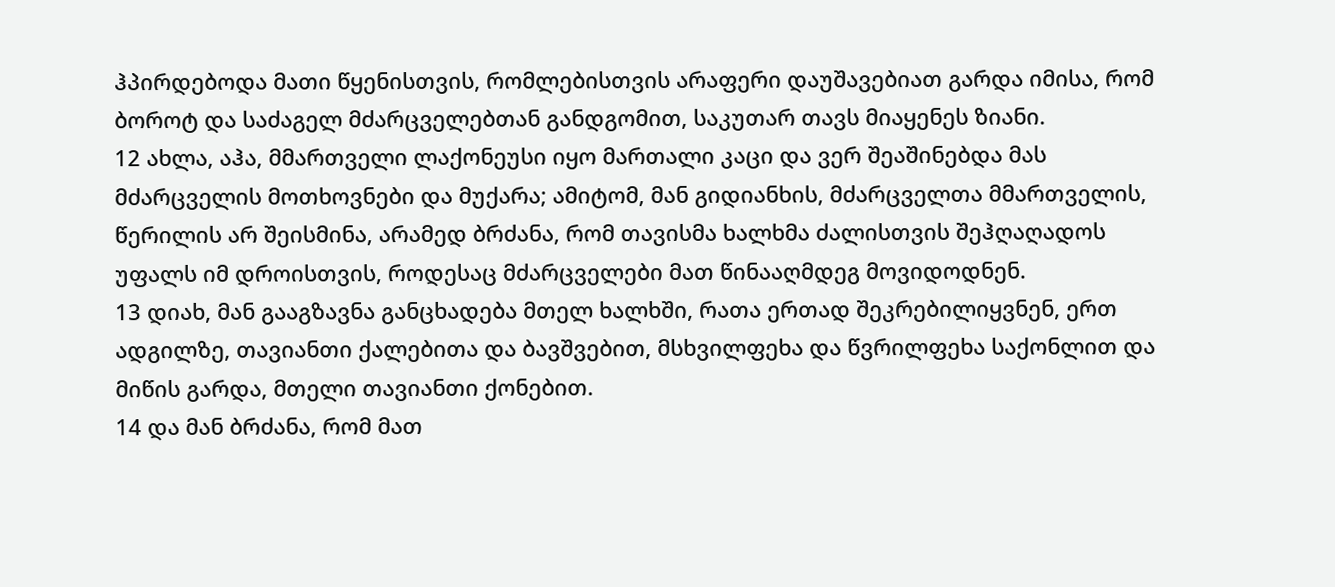ჰპირდებოდა მათი წყენისთვის, რომლებისთვის არაფერი დაუშავებიათ გარდა იმისა, რომ ბოროტ და საძაგელ მძარცველებთან განდგომით, საკუთარ თავს მიაყენეს ზიანი.
12 ახლა, აჰა, მმართველი ლაქონეუსი იყო მართალი კაცი და ვერ შეაშინებდა მას მძარცველის მოთხოვნები და მუქარა; ამიტომ, მან გიდიანხის, მძარცველთა მმართველის, წერილის არ შეისმინა, არამედ ბრძანა, რომ თავისმა ხალხმა ძალისთვის შეჰღაღადოს უფალს იმ დროისთვის, როდესაც მძარცველები მათ წინააღმდეგ მოვიდოდნენ.
13 დიახ, მან გააგზავნა განცხადება მთელ ხალხში, რათა ერთად შეკრებილიყვნენ, ერთ ადგილზე, თავიანთი ქალებითა და ბავშვებით, მსხვილფეხა და წვრილფეხა საქონლით და მიწის გარდა, მთელი თავიანთი ქონებით.
14 და მან ბრძანა, რომ მათ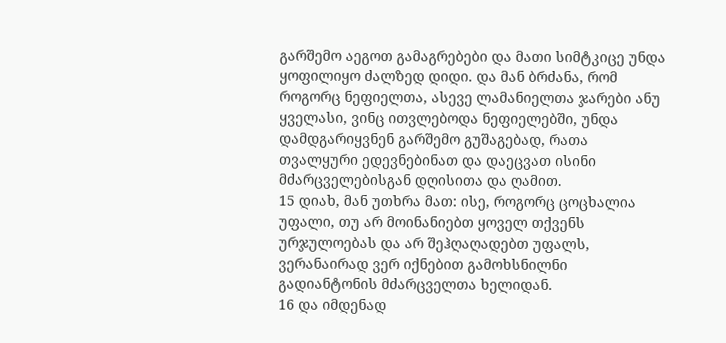გარშემო აეგოთ გამაგრებები და მათი სიმტკიცე უნდა ყოფილიყო ძალზედ დიდი. და მან ბრძანა, რომ როგორც ნეფიელთა, ასევე ლამანიელთა ჯარები ანუ ყველასი, ვინც ითვლებოდა ნეფიელებში, უნდა დამდგარიყვნენ გარშემო გუშაგებად, რათა თვალყური ედევნებინათ და დაეცვათ ისინი მძარცველებისგან დღისითა და ღამით.
15 დიახ, მან უთხრა მათ: ისე, როგორც ცოცხალია უფალი, თუ არ მოინანიებთ ყოველ თქვენს ურჯულოებას და არ შეჰღაღადებთ უფალს, ვერანაირად ვერ იქნებით გამოხსნილნი გადიანტონის მძარცველთა ხელიდან.
16 და იმდენად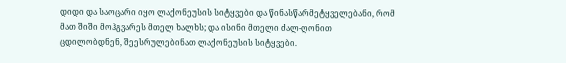დიდი და საოცარი იყო ლაქონეუსის სიტყვები და წინასწარმეტყველებანი, რომ მათ შიში მოჰგვარეს მთელ ხალხს; და ისინი მთელი ძალ-ღონით ცდილობდნენ, შეესრულებინათ ლაქონეუსის სიტყვები.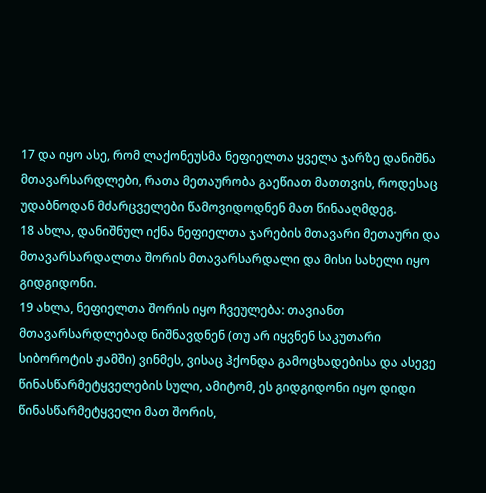17 და იყო ასე, რომ ლაქონეუსმა ნეფიელთა ყველა ჯარზე დანიშნა მთავარსარდლები, რათა მეთაურობა გაეწიათ მათთვის, როდესაც უდაბნოდან მძარცველები წამოვიდოდნენ მათ წინააღმდეგ.
18 ახლა, დანიშნულ იქნა ნეფიელთა ჯარების მთავარი მეთაური და მთავარსარდალთა შორის მთავარსარდალი და მისი სახელი იყო გიდგიდონი.
19 ახლა, ნეფიელთა შორის იყო ჩვეულება: თავიანთ მთავარსარდლებად ნიშნავდნენ (თუ არ იყვნენ საკუთარი სიბოროტის ჟამში) ვინმეს, ვისაც ჰქონდა გამოცხადებისა და ასევე წინასწარმეტყველების სული, ამიტომ, ეს გიდგიდონი იყო დიდი წინასწარმეტყველი მათ შორის,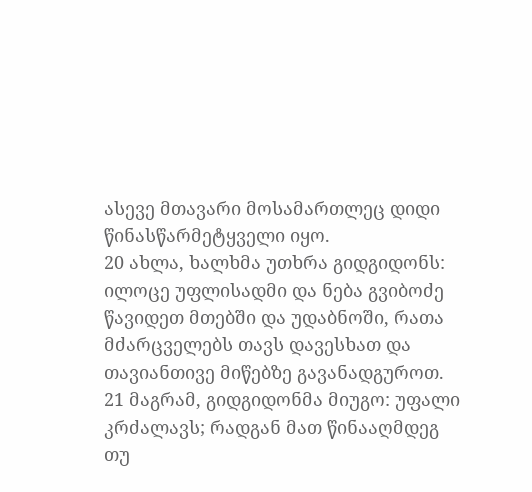ასევე მთავარი მოსამართლეც დიდი წინასწარმეტყველი იყო.
20 ახლა, ხალხმა უთხრა გიდგიდონს: ილოცე უფლისადმი და ნება გვიბოძე წავიდეთ მთებში და უდაბნოში, რათა მძარცველებს თავს დავესხათ და თავიანთივე მიწებზე გავანადგუროთ.
21 მაგრამ, გიდგიდონმა მიუგო: უფალი კრძალავს; რადგან მათ წინააღმდეგ თუ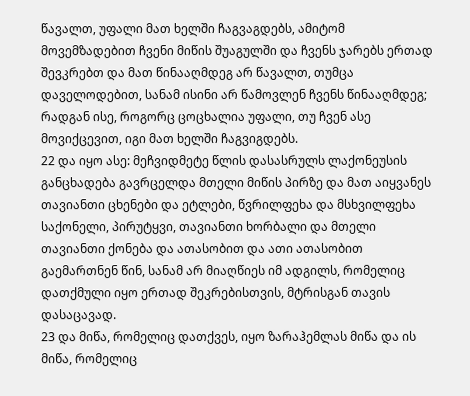წავალთ, უფალი მათ ხელში ჩაგვაგდებს, ამიტომ მოვემზადებით ჩვენი მიწის შუაგულში და ჩვენს ჯარებს ერთად შევკრებთ და მათ წინააღმდეგ არ წავალთ, თუმცა დაველოდებით, სანამ ისინი არ წამოვლენ ჩვენს წინააღმდეგ; რადგან ისე, როგორც ცოცხალია უფალი, თუ ჩვენ ასე მოვიქცევით, იგი მათ ხელში ჩაგვიგდებს.
22 და იყო ასე: მეჩვიდმეტე წლის დასასრულს ლაქონეუსის განცხადება გავრცელდა მთელი მიწის პირზე და მათ აიყვანეს თავიანთი ცხენები და ეტლები, წვრილფეხა და მსხვილფეხა საქონელი, პირუტყვი, თავიანთი ხორბალი და მთელი თავიანთი ქონება და ათასობით და ათი ათასობით გაემართნენ წინ, სანამ არ მიაღწიეს იმ ადგილს, რომელიც დათქმული იყო ერთად შეკრებისთვის, მტრისგან თავის დასაცავად.
23 და მიწა, რომელიც დათქვეს, იყო ზარაჰემლას მიწა და ის მიწა, რომელიც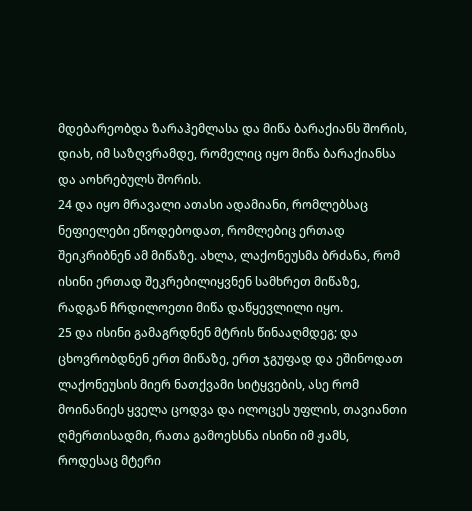მდებარეობდა ზარაჰემლასა და მიწა ბარაქიანს შორის, დიახ, იმ საზღვრამდე, რომელიც იყო მიწა ბარაქიანსა და აოხრებულს შორის.
24 და იყო მრავალი ათასი ადამიანი, რომლებსაც ნეფიელები ეწოდებოდათ, რომლებიც ერთად შეიკრიბნენ ამ მიწაზე. ახლა, ლაქონეუსმა ბრძანა, რომ ისინი ერთად შეკრებილიყვნენ სამხრეთ მიწაზე, რადგან ჩრდილოეთი მიწა დაწყევლილი იყო.
25 და ისინი გამაგრდნენ მტრის წინააღმდეგ; და ცხოვრობდნენ ერთ მიწაზე, ერთ ჯგუფად და ეშინოდათ ლაქონეუსის მიერ ნათქვამი სიტყვების, ასე რომ მოინანიეს ყველა ცოდვა და ილოცეს უფლის, თავიანთი ღმერთისადმი, რათა გამოეხსნა ისინი იმ ჟამს, როდესაც მტერი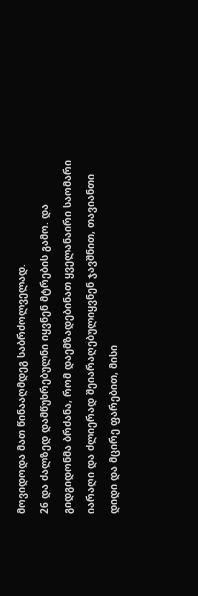მოვიდოდა მათ წინააღმდეგ საბრძოლველად.
26 და ძალზედ დამწუხრებულნი იყვნენ მტრების გამო. და გიდგიდონმა ბრძანა, რომ დაემზადებინათ ყველანაირი საომარი იარაღი და ძლიერად შეიარაღებულიყვნენ ჯავშნით, თავიანთი დიდი და მცირე ფარებით, მისი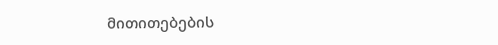მითითებების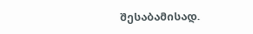შესაბამისად.